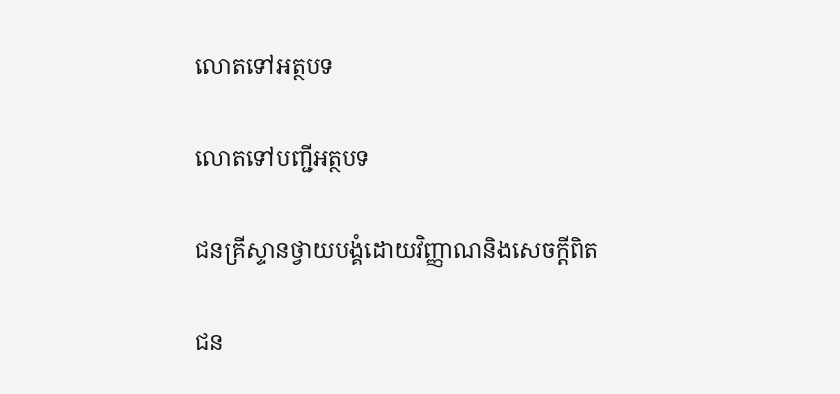លោតទៅអត្ថបទ

លោតទៅបញ្ជីអត្ថបទ

ជនគ្រីស្ទានថ្វាយបង្គំដោយវិញ្ញាណនិងសេចក្ដីពិត

ជន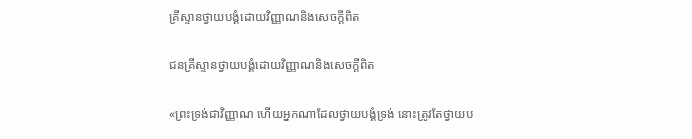គ្រីស្ទានថ្វាយបង្គំដោយវិញ្ញាណនិងសេចក្ដីពិត

ជនគ្រីស្ទានថ្វាយបង្គំដោយវិញ្ញាណនិងសេចក្ដីពិត

«ព្រះទ្រង់ជាវិញ្ញាណ ហើយអ្នកណាដែលថ្វាយបង្គំទ្រង់ នោះត្រូវតែថ្វាយប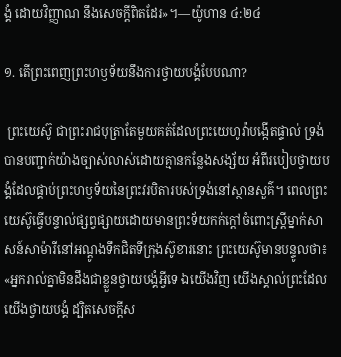ង្គំ ដោយវិញ្ញាណ នឹងសេចក្ដីពិតដែរ»។—យ៉ូហាន ៤:២៤

១. តើព្រះពេញព្រះហឫទ័យនឹងការថ្វាយបង្គំបែបណា?

 ព្រះយេស៊ូ ជាព្រះរាជបុត្រាតែមួយគត់ដែលព្រះយេហូវ៉ាបង្កើតផ្ទាល់ ទ្រង់បានបញ្ជាក់យ៉ាងច្បាស់លាស់ដោយគ្មានកន្លែងសង្ស័យ អំពីរបៀបថ្វាយបង្គំដែលផ្គាប់ព្រះហឫទ័យនៃព្រះវរបិតារបស់ទ្រង់នៅស្ថានសួគ៌។ ពេលព្រះយេស៊ូធ្វើបន្ទាល់ផ្សព្វផ្សាយដោយមានព្រះទ័យកក់ក្ដៅចំពោះស្ត្រីម្នាក់សាសន៍សាម៉ារីនៅអណ្ដូងទឹកជិតទីក្រុងស៊ូខារនោះ ព្រះយេស៊ូមានបន្ទូលថា៖ «អ្នករាល់គ្នាមិនដឹងជាខ្លួនថ្វាយបង្គំអ្វីទេ ឯយើងវិញ យើងស្គាល់ព្រះដែលយើងថ្វាយបង្គំ ដ្បិតសេចក្ដីស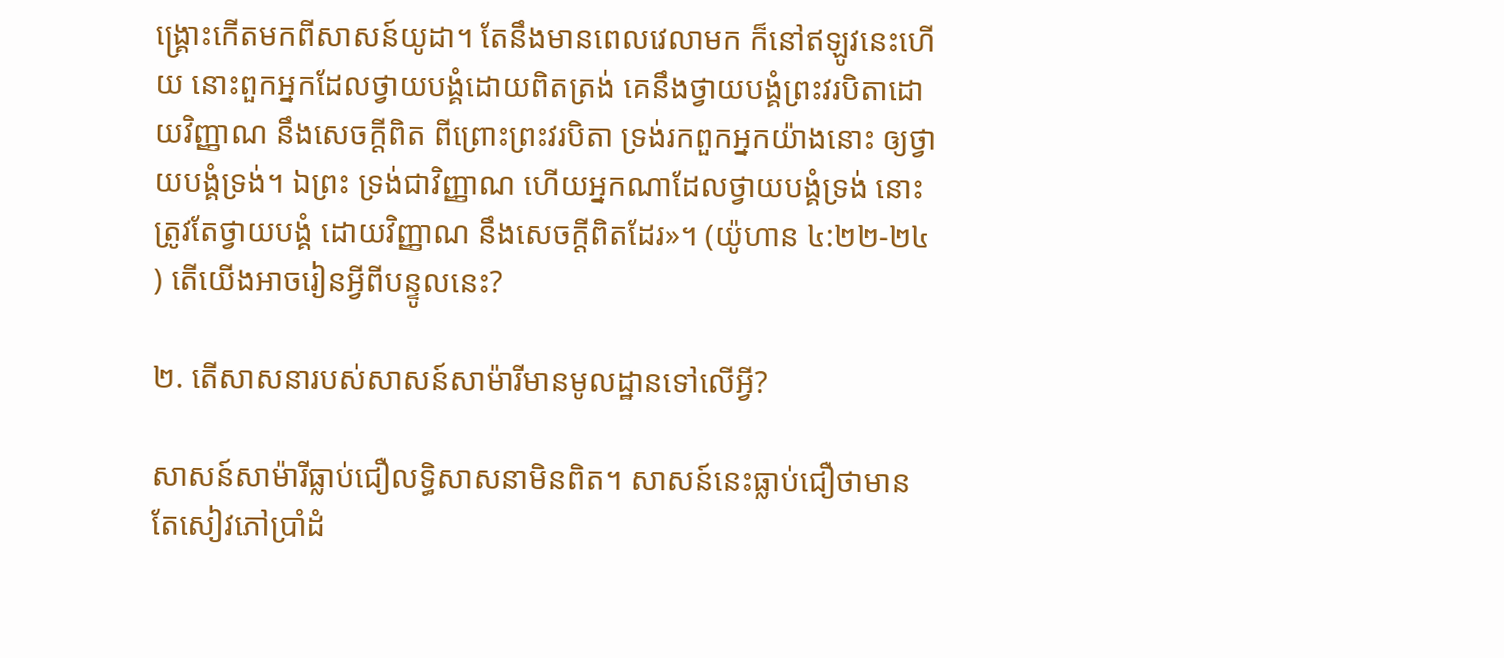ង្គ្រោះកើតមកពីសាសន៍យូដា។ តែនឹងមានពេលវេលាមក ក៏នៅឥឡូវនេះហើយ នោះពួកអ្នកដែលថ្វាយបង្គំដោយពិតត្រង់ គេនឹងថ្វាយបង្គំព្រះវរបិតាដោយវិញ្ញាណ នឹងសេចក្ដីពិត ពីព្រោះព្រះវរបិតា ទ្រង់រកពួកអ្នកយ៉ាងនោះ ឲ្យថ្វាយបង្គំទ្រង់។ ឯព្រះ ទ្រង់ជាវិញ្ញាណ ហើយអ្នកណាដែលថ្វាយបង្គំទ្រង់ នោះត្រូវតែថ្វាយបង្គំ ដោយវិញ្ញាណ នឹងសេចក្ដីពិតដែរ»។ (យ៉ូហាន ៤:២២-២៤) តើយើងអាចរៀនអ្វីពីបន្ទូលនេះ?

២. តើសាសនារបស់សាសន៍សាម៉ារីមានមូលដ្ឋានទៅលើអ្វី?

សាសន៍សាម៉ារីធ្លាប់ជឿលទ្ធិសាសនាមិនពិត។ សាសន៍នេះធ្លាប់ជឿថាមានតែសៀវភៅប្រាំដំ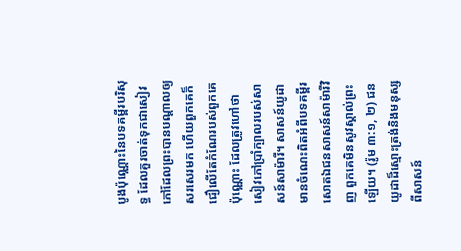បូងប៉ុណ្ណោះនៃបទគម្ពីរបរិសុទ្ធ ដែលគួរចាត់ទុកជាសៀវភៅដែលព្រះបានបណ្ដាលឲ្យសរសេរមក ហើយពួកគេក៏ជឿលើតែកំណែរបស់ពួកគេប៉ុណ្ណោះ ដែលត្រូវហៅថា សៀវភៅប្រាំក្បាលរបស់សាសន៍សាម៉ារី។ សាសន៍យូដាមានចំណេះពិតអំពីបទគម្ពីរ សោតឯជនសាសន៍សាម៉ារីវិញ ពួកគេមិនសូវស្គាល់ព្រះឡើយ។ (រ៉ូម ៣:១, ២) ជនយូដាដ៏ស្មោះត្រង់និងមនុស្សពីសាសន៍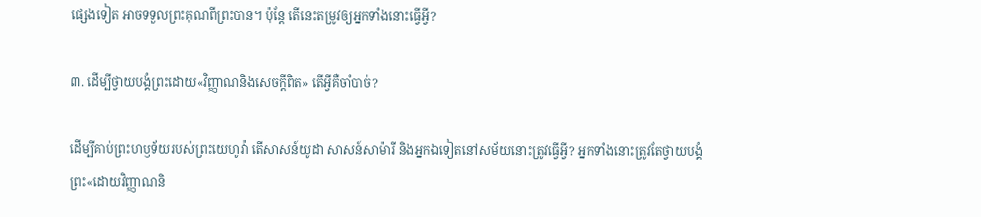ផ្សេងទៀត អាចទទួលព្រះគុណពីព្រះបាន។ ប៉ុន្តែ តើនេះតម្រូវឲ្យអ្នកទាំងនោះធ្វើអ្វី?

៣. ដើម្បីថ្វាយបង្គំព្រះដោយ«វិញ្ញាណនិងសេចក្ដីពិត» តើអ្វីគឺចាំបាច់?

ដើម្បីគាប់ព្រះហឫទ័យរបស់ព្រះយេហូវ៉ា តើសាសន៍យូដា សាសន៍សាម៉ារី និងអ្នកឯទៀតនៅសម័យនោះត្រូវធ្វើអ្វី? អ្នកទាំងនោះត្រូវតែថ្វាយបង្គំព្រះ«ដោយវិញ្ញាណនិ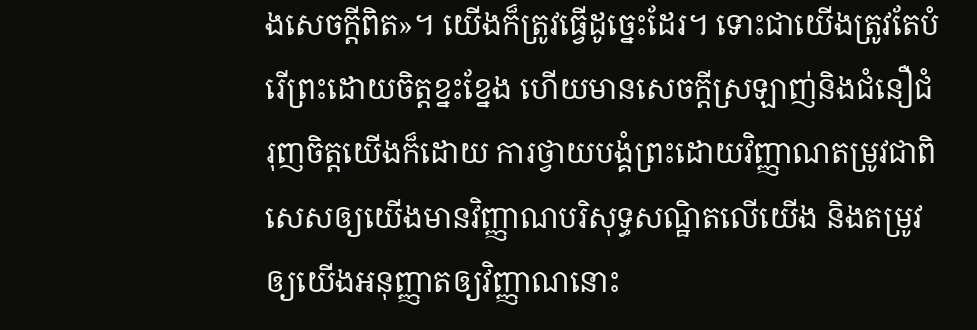ងសេចក្ដីពិត»។ យើងក៏ត្រូវធ្វើដូច្នេះដែរ។ ទោះជាយើងត្រូវតែបំរើព្រះដោយចិត្តខ្នះខ្នែង ហើយមានសេចក្ដីស្រឡាញ់និងជំនឿជំរុញចិត្តយើងក៏ដោយ ការថ្វាយបង្គំព្រះដោយវិញ្ញាណតម្រូវជាពិសេសឲ្យយើងមានវិញ្ញាណបរិសុទ្ធសណ្ឋិតលើយើង និងតម្រូវឲ្យយើងអនុញ្ញាតឲ្យវិញ្ញាណនោះ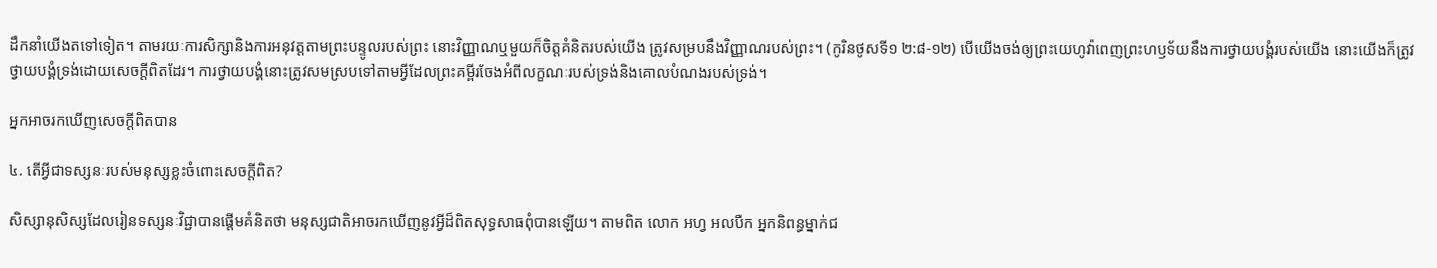ដឹកនាំយើងតទៅទៀត។ តាមរយៈការសិក្សានិងការអនុវត្តតាមព្រះបន្ទូលរបស់ព្រះ នោះវិញ្ញាណឬមួយក៏ចិត្តគំនិតរបស់យើង ត្រូវសម្របនឹងវិញ្ញាណរបស់ព្រះ។ (កូរិនថូសទី១ ២:៨-១២) បើយើងចង់ឲ្យព្រះយេហូវ៉ាពេញព្រះហឫទ័យនឹងការថ្វាយបង្គំរបស់យើង នោះយើងក៏ត្រូវថ្វាយបង្គំទ្រង់ដោយសេចក្ដីពិតដែរ។ ការថ្វាយបង្គំនោះត្រូវសមស្របទៅតាមអ្វីដែលព្រះគម្ពីរចែងអំពីលក្ខណៈរបស់ទ្រង់និងគោលបំណងរបស់ទ្រង់។

អ្នកអាចរកឃើញសេចក្ដីពិតបាន

៤. តើអ្វីជាទស្សនៈរបស់មនុស្សខ្លះចំពោះសេចក្ដីពិត?

សិស្សានុសិស្សដែលរៀនទស្សនៈវិជ្ជាបានផ្ដើមគំនិតថា មនុស្សជាតិអាចរកឃើញនូវអ្វីដ៏ពិតសុទ្ធសាធពុំបានឡើយ។ តាមពិត លោក អហ្វ អលបឺក អ្នកនិពន្ធម្នាក់ជ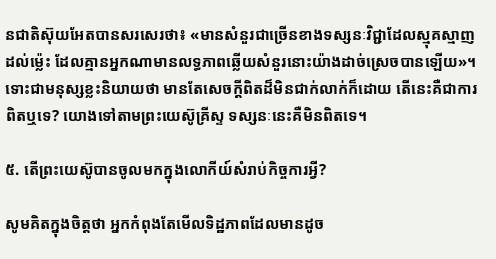នជាតិស៊ុយអែតបានសរសេរថា៖ «មានសំនួរជាច្រើនខាងទស្សនៈវិជ្ជាដែលស្មុគស្មាញដល់ម្ល៉េះ ដែលគ្មានអ្នកណាមានលទ្ធភាពឆ្លើយសំនួរនោះយ៉ាងដាច់ស្រេចបានឡើយ»។ ទោះជាមនុស្សខ្លះនិយាយថា មានតែសេចក្ដីពិតដ៏មិនជាក់លាក់ក៏ដោយ តើនេះគឺជាការពិតឬទេ? យោងទៅតាមព្រះយេស៊ូគ្រីស្ទ ទស្សនៈនេះគឺមិនពិតទេ។

៥. តើព្រះយេស៊ូបានចូលមកក្នុងលោកីយ៍សំរាប់កិច្ចការអ្វី?

សូមគិតក្នុងចិត្តថា អ្នកកំពុងតែមើលទិដ្ឋភាពដែលមានដូច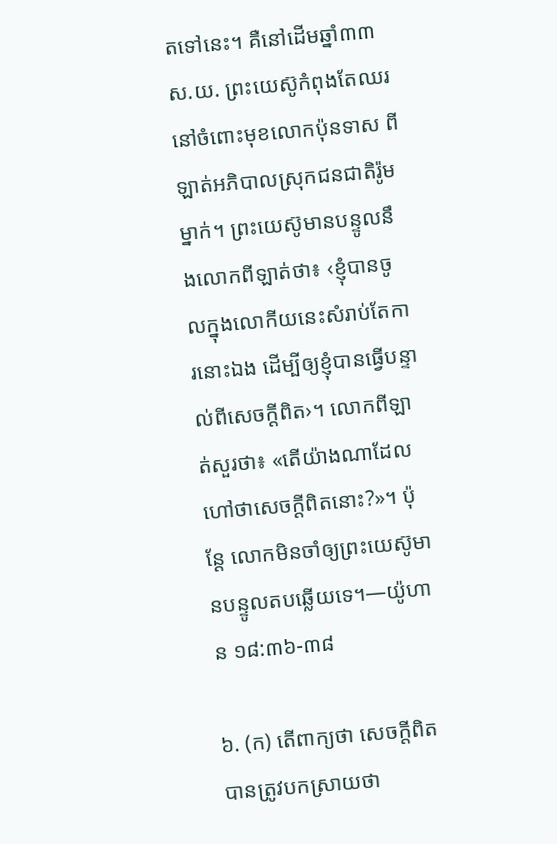តទៅនេះ។ គឺនៅដើមឆ្នាំ៣៣ ស.យ. ព្រះយេស៊ូកំពុងតែឈរនៅចំពោះមុខលោកប៉ុនទាស ពីឡាត់អភិបាលស្រុកជនជាតិរ៉ូមម្នាក់។ ព្រះយេស៊ូមានបន្ទូលនឹងលោកពីឡាត់ថា៖ ‹ខ្ញុំបានចូលក្នុងលោកីយនេះសំរាប់តែការនោះឯង ដើម្បីឲ្យខ្ញុំបានធ្វើបន្ទាល់ពីសេចក្ដីពិត›។ លោកពីឡាត់សួរថា៖ «តើយ៉ាងណាដែលហៅថាសេចក្ដីពិតនោះ?»។ ប៉ុន្តែ លោកមិនចាំឲ្យព្រះយេស៊ូមានបន្ទូលតបឆ្លើយទេ។—យ៉ូហាន ១៨:៣៦-៣៨

៦. (ក) តើពាក្យថា សេចក្ដីពិត បានត្រូវបកស្រាយថា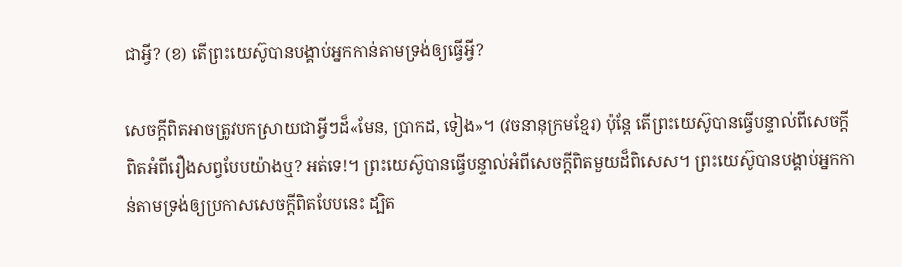ជាអ្វី? (ខ) តើព្រះយេស៊ូបានបង្គាប់អ្នកកាន់តាមទ្រង់ឲ្យធ្វើអ្វី?

សេចក្ដីពិតអាចត្រូវបកស្រាយជាអ្វីៗដ៏«មែន, ប្រាកដ, ទៀង»។ (វចនានុក្រមខ្មែរ) ប៉ុន្តែ តើព្រះយេស៊ូបានធ្វើបន្ទាល់ពីសេចក្ដីពិតអំពីរឿងសព្វបែបយ៉ាងឬ? អត់ទេ!។ ព្រះយេស៊ូបានធ្វើបន្ទាល់អំពីសេចក្ដីពិតមួយដ៏ពិសេស។ ព្រះយេស៊ូបានបង្គាប់អ្នកកាន់តាមទ្រង់ឲ្យប្រកាសសេចក្ដីពិតបែបនេះ ដ្បិត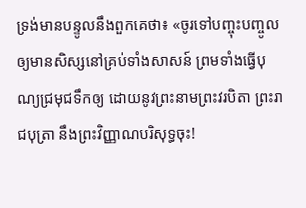ទ្រង់មានបន្ទូលនឹងពួកគេថា៖ «ចូរទៅបញ្ចុះបញ្ចូលឲ្យមានសិស្សនៅគ្រប់ទាំងសាសន៍ ព្រមទាំងធ្វើបុណ្យជ្រមុជទឹកឲ្យ ដោយនូវព្រះនាមព្រះវរបិតា ព្រះរាជបុត្រា នឹងព្រះវិញ្ញាណបរិសុទ្ធចុះ!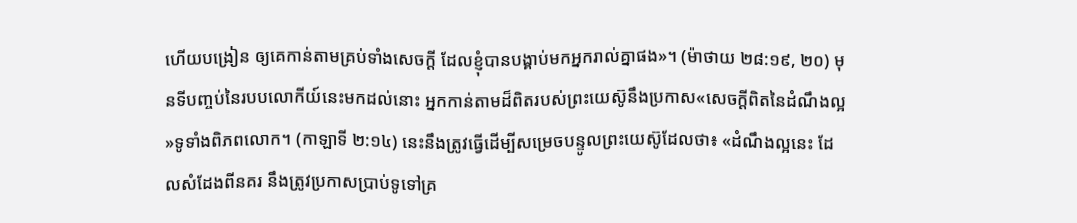ហើយបង្រៀន ឲ្យគេកាន់តាមគ្រប់ទាំងសេចក្ដី ដែលខ្ញុំបានបង្គាប់មកអ្នករាល់គ្នាផង»។ (ម៉ាថាយ ២៨:១៩, ២០) មុនទីបញ្ចប់នៃរបបលោកីយ៍នេះមកដល់នោះ អ្នកកាន់តាមដ៏ពិតរបស់ព្រះយេស៊ូនឹងប្រកាស«សេចក្ដីពិតនៃដំណឹងល្អ»ទូទាំងពិភពលោក។ (កាឡាទី ២:១៤) នេះនឹងត្រូវធ្វើដើម្បីសម្រេចបន្ទូលព្រះយេស៊ូដែលថា៖ «ដំណឹងល្អនេះ ដែលសំដែងពីនគរ នឹងត្រូវប្រកាសប្រាប់ទូទៅគ្រ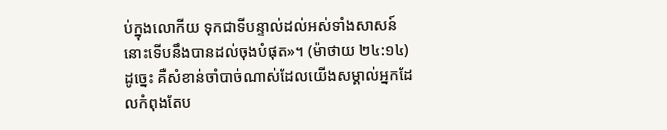ប់ក្នុងលោកីយ ទុកជាទីបន្ទាល់ដល់អស់ទាំងសាសន៍ នោះទើបនឹងបានដល់ចុងបំផុត»។ (ម៉ាថាយ ២៤:១៤) ដូច្នេះ គឺសំខាន់ចាំបាច់ណាស់ដែលយើងសម្គាល់អ្នកដែលកំពុងតែប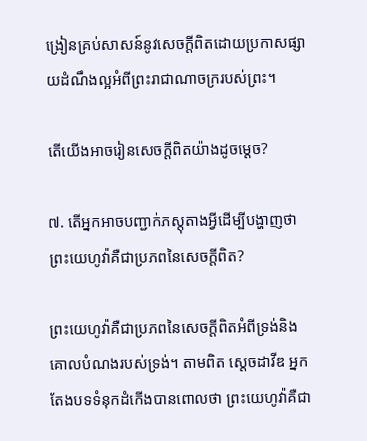ង្រៀនគ្រប់សាសន៍នូវសេចក្ដីពិតដោយប្រកាសផ្សាយដំណឹងល្អអំពីព្រះរាជាណាចក្ររបស់ព្រះ។

តើយើងអាចរៀនសេចក្ដីពិតយ៉ាងដូចម្ដេច?

៧. តើអ្នកអាចបញ្ជាក់ភស្តុតាងអ្វីដើម្បីបង្ហាញថា ព្រះយេហូវ៉ាគឺជាប្រភពនៃសេចក្ដីពិត?

ព្រះយេហូវ៉ាគឺជាប្រភពនៃសេចក្ដីពិតអំពីទ្រង់និងគោលបំណងរបស់ទ្រង់។ តាមពិត ស្តេចដាវីឌ អ្នកតែងបទទំនុកដំកើងបានពោលថា ព្រះយេហូវ៉ាគឺជា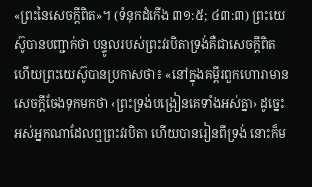«ព្រះនៃសេចក្ដីពិត»។ (ទំនុកដំកើង ៣១:៥; ៤៣:៣) ព្រះយេស៊ូបានបញ្ជាក់ថា បន្ទូលរបស់ព្រះវរបិតាទ្រង់គឺជាសេចក្ដីពិត ហើយព្រះយេស៊ូបានប្រកាសថា៖ «នៅក្នុងគម្ពីរពួកហោរាមានសេចក្ដីចែងទុកមកថា ‹ព្រះទ្រង់បង្រៀនគេទាំងអស់គ្នា› ដូច្នេះ អស់អ្នកណាដែលឮព្រះវរបិតា ហើយបានរៀនពីទ្រង់ នោះក៏ម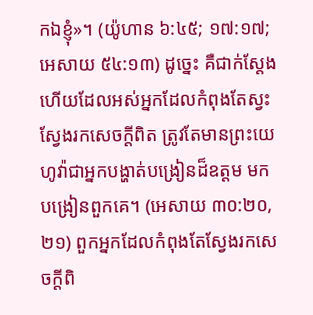កឯខ្ញុំ»។ (យ៉ូហាន ៦:៤៥; ១៧:១៧; អេសាយ ៥៤:១៣) ដូច្នេះ គឺជាក់ស្តែងហើយដែលអស់អ្នកដែលកំពុងតែស្វះស្វែងរកសេចក្ដីពិត ត្រូវតែមានព្រះយេហូវ៉ាជាអ្នកបង្ហាត់បង្រៀនដ៏ឧត្តម មកបង្រៀនពួកគេ។ (អេសាយ ៣០:២០, ២១) ពួកអ្នកដែលកំពុងតែស្វែងរកសេចក្ដីពិ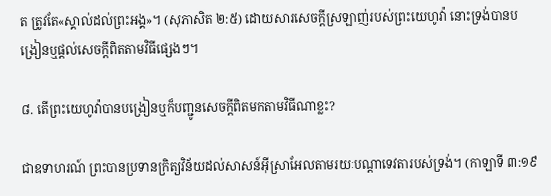ត ត្រូវតែ«ស្គាល់ដល់ព្រះអង្គ»។ (សុភាសិត ២:៥) ដោយសារសេចក្ដីស្រឡាញ់របស់ព្រះយេហូវ៉ា នោះទ្រង់បានបង្រៀនឬផ្ដល់សេចក្ដីពិតតាមវិធីផ្សេងៗ។

៨. តើព្រះយេហូវ៉ាបានបង្រៀនឬក៏បញ្ជូនសេចក្ដីពិតមកតាមវិធីណាខ្លះ?

ជាឧទាហរណ៍ ព្រះបានប្រទានក្រិត្យវិន័យដល់សាសន៍អ៊ីស្រាអែលតាមរយៈបណ្ដាទេវតារបស់ទ្រង់។ (កាឡាទី ៣:១៩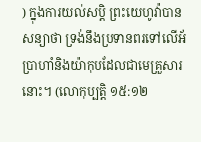) ក្នុងការយល់សប្ដិ ព្រះយេហូវ៉ាបានសន្យាថា ទ្រង់នឹងប្រទានពរទៅលើអ័ប្រាហាំនិងយ៉ាកុបដែលជាមេគ្រួសារនោះ។ (លោកុប្បត្តិ ១៥:១២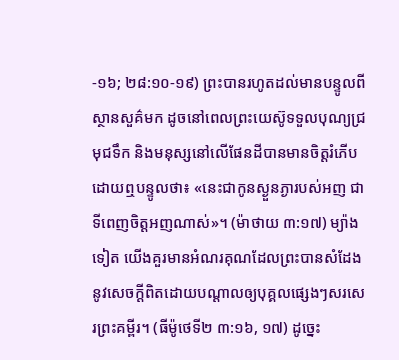-១៦; ២៨:១០-១៩) ព្រះបានរហូតដល់មានបន្ទូលពីស្ថានសួគ៌មក ដូចនៅពេលព្រះយេស៊ូទទួលបុណ្យជ្រមុជទឹក និងមនុស្សនៅលើផែនដីបានមានចិត្តរំភើបដោយឮបន្ទូលថា៖ «នេះជាកូនស្ងួនភ្ងារបស់អញ ជាទីពេញចិត្តអញណាស់»។ (ម៉ាថាយ ៣:១៧) ម្យ៉ាងទៀត យើងគួរមានអំណរគុណដែលព្រះបានសំដែងនូវសេចក្ដីពិតដោយបណ្ដាលឲ្យបុគ្គលផ្សេងៗសរសេរព្រះគម្ពីរ។ (ធីម៉ូថេទី២ ៣:១៦, ១៧) ដូច្នេះ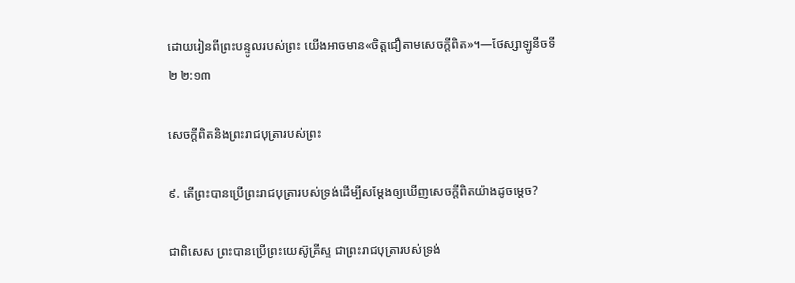ដោយរៀនពីព្រះបន្ទូលរបស់ព្រះ យើងអាចមាន«ចិត្តជឿតាមសេចក្ដីពិត»។—ថែស្សាឡូនីចទី២ ២:១៣

សេចក្ដីពិតនិងព្រះរាជបុត្រារបស់ព្រះ

៩. តើព្រះបានប្រើព្រះរាជបុត្រារបស់ទ្រង់ដើម្បីសម្ដែងឲ្យឃើញសេចក្ដីពិតយ៉ាងដូចម្ដេច?

ជាពិសេស ព្រះបានប្រើព្រះយេស៊ូគ្រីស្ទ ជាព្រះរាជបុត្រារបស់ទ្រង់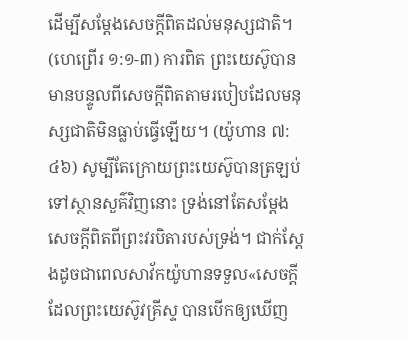ដើម្បីសម្ដែងសេចក្ដីពិតដល់មនុស្សជាតិ។ (ហេព្រើរ ១:១-៣) ការពិត ព្រះយេស៊ូបានមានបន្ទូលពីសេចក្ដីពិតតាមរបៀបដែលមនុស្សជាតិមិនធ្លាប់ធ្វើឡើយ។ (យ៉ូហាន ៧:៤៦) សូម្បីតែក្រោយព្រះយេស៊ូបានត្រឡប់ទៅស្ថានសួគ៌វិញនោះ ទ្រង់នៅតែសម្ដែងសេចក្ដីពិតពីព្រះវរបិតារបស់ទ្រង់។ ជាក់ស្តែងដូចជាពេលសាវ័កយ៉ូហានទទួល«សេចក្ដី ដែលព្រះយេស៊ូវគ្រីស្ទ បានបើកឲ្យឃើញ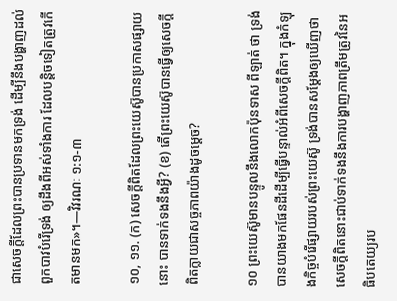ជាសេចក្ដីដែលព្រះបានប្រទានមកទ្រង់ ដើម្បីនឹងបង្ហាញដល់ពួកបាវបំរើទ្រង់ ឲ្យដឹងពីអស់ទាំងការ ដែលបន្ដិចទៀតត្រូវកើតមានមក»។—វិវរណៈ ១:១-៣

១០, ១១. (ក) សេចក្ដីពិតដែលព្រះយេស៊ូបានប្រកាសផ្សាយនោះ បានទាក់ទងនឹងអ្វី? (ខ) តើព្រះយេស៊ូបានធ្វើឲ្យសេចក្ដីពិតក្លាយជាសច្ចភាពយ៉ាងដូចម្ដេច?

១០ ព្រះយេស៊ូមានបន្ទូលនឹងលោកប៉ុនទាស ពីឡាត់ ថា ទ្រង់បានយាងមកផែនដីដើម្បីធ្វើបន្ទាល់អំពីសេចក្ដីពិត។ ក្នុងកំឡុងកិច្ចបំរើផ្សាយរបស់ព្រះយេស៊ូ ទ្រង់បានសម្ដែងឲ្យឃើញថា សេចក្ដីពិតនោះជាប់ទាក់ទងនឹងការបង្ហាញភាពត្រឹមត្រូវនៃអធិបតេយ្យរប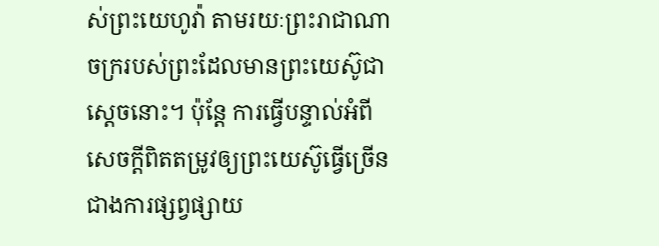ស់ព្រះយេហូវ៉ា តាមរយៈព្រះរាជាណាចក្ររបស់ព្រះដែលមានព្រះយេស៊ូជាស្តេចនោះ។ ប៉ុន្តែ ការធ្វើបន្ទាល់អំពីសេចក្ដីពិតតម្រូវឲ្យព្រះយេស៊ូធ្វើច្រើនជាងការផ្សព្វផ្សាយ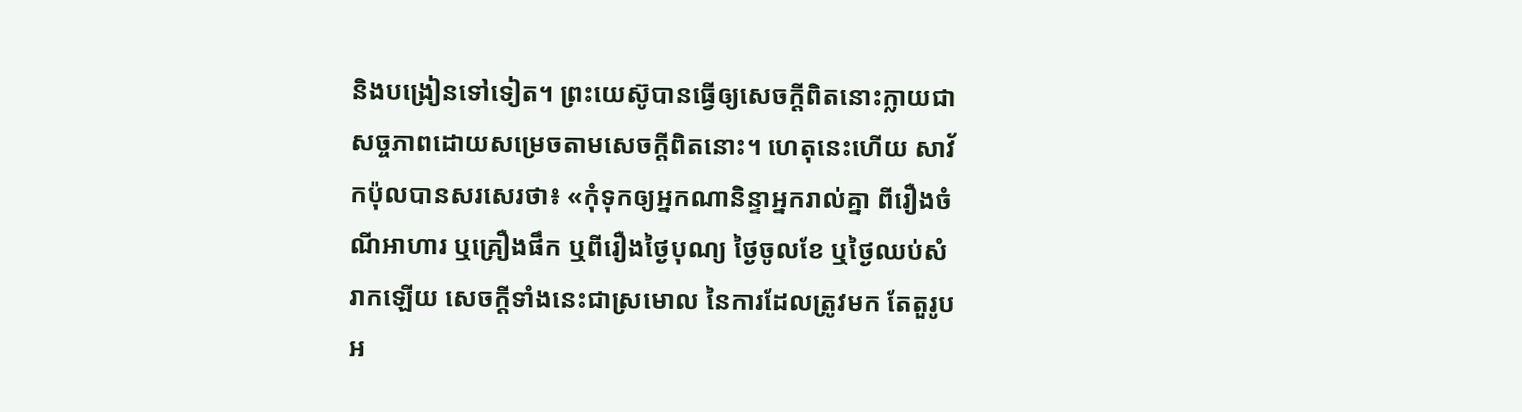និងបង្រៀនទៅទៀត។ ព្រះយេស៊ូបានធ្វើឲ្យសេចក្ដីពិតនោះក្លាយជាសច្ចភាពដោយសម្រេចតាមសេចក្ដីពិតនោះ។ ហេតុនេះហើយ សាវ័កប៉ុលបានសរសេរថា៖ «កុំទុកឲ្យអ្នកណានិន្ទាអ្នករាល់គ្នា ពីរឿងចំណីអាហារ ឬគ្រឿងផឹក ឬពីរឿងថ្ងៃបុណ្យ ថ្ងៃចូលខែ ឬថ្ងៃឈប់សំរាកឡើយ សេចក្ដីទាំងនេះជាស្រមោល នៃការដែលត្រូវមក តែតួរូបអ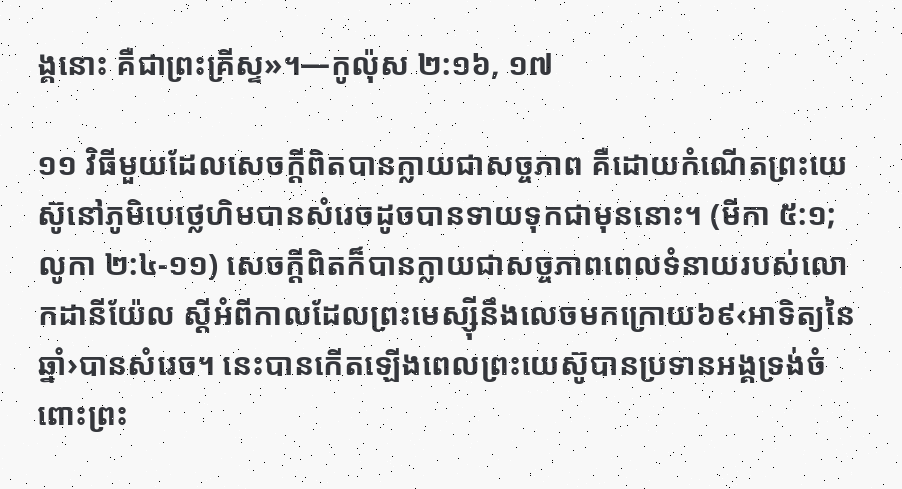ង្គនោះ គឺជាព្រះគ្រីស្ទ»។—កូល៉ុស ២:១៦, ១៧

១១ វិធីមួយដែលសេចក្ដីពិតបានក្លាយជាសច្ចភាព គឺដោយកំណើតព្រះយេស៊ូនៅភូមិបេថ្លេហិមបានសំរេចដូចបានទាយទុកជាមុននោះ។ (មីកា ៥:១; លូកា ២:៤-១១) សេចក្ដីពិតក៏បានក្លាយជាសច្ចភាពពេលទំនាយរបស់លោកដានីយ៉ែល ស្តីអំពីកាលដែលព្រះមេស្ស៊ីនឹងលេចមកក្រោយ៦៩‹អាទិត្យនៃឆ្នាំ›បានសំរេច។ នេះបានកើតឡើងពេលព្រះយេស៊ូបានប្រទានអង្គទ្រង់ចំពោះព្រះ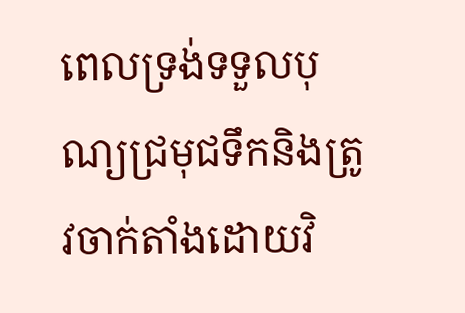ពេលទ្រង់ទទួលបុណ្យជ្រមុជទឹកនិងត្រូវចាក់តាំងដោយវិ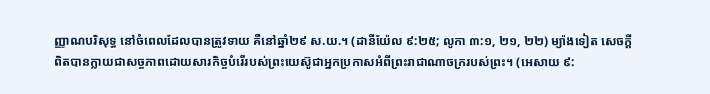ញ្ញាណបរិសុទ្ធ នៅចំពេលដែលបានត្រូវទាយ គឺនៅឆ្នាំ២៩ ស.យ.។ (ដានីយ៉ែល ៩:២៥; លូកា ៣:១, ២១, ២២) ម្យ៉ាងទៀត សេចក្ដីពិតបានក្លាយជាសច្ចភាពដោយសារកិច្ចបំរើរបស់ព្រះយេស៊ូជាអ្នកប្រកាសអំពីព្រះរាជាណាចក្ររបស់ព្រះ។ (អេសាយ ៩: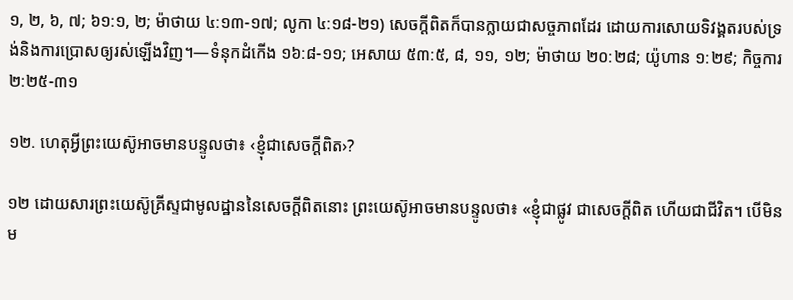១, ២, ៦, ៧; ៦១:១, ២; ម៉ាថាយ ៤:១៣-១៧; លូកា ៤:១៨-២១) សេចក្ដីពិតក៏បានក្លាយជាសច្ចភាពដែរ ដោយការសោយទិវង្គតរបស់ទ្រង់និងការប្រោសឲ្យរស់ឡើងវិញ។—ទំនុកដំកើង ១៦:៨-១១; អេសាយ ៥៣:៥, ៨, ១១, ១២; ម៉ាថាយ ២០:២៨; យ៉ូហាន ១:២៩; កិច្ចការ ២:២៥-៣១

១២. ហេតុអ្វីព្រះយេស៊ូអាចមានបន្ទូលថា៖ ‹ខ្ញុំជាសេចក្ដីពិត›?

១២ ដោយសារព្រះយេស៊ូគ្រីស្ទជាមូលដ្ឋាននៃសេចក្ដីពិតនោះ ព្រះយេស៊ូអាចមានបន្ទូលថា៖ «ខ្ញុំជាផ្លូវ ជាសេចក្ដីពិត ហើយជាជីវិត។ បើមិនម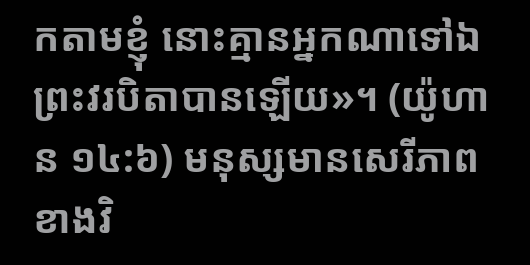កតាមខ្ញុំ នោះគ្មានអ្នកណាទៅឯព្រះវរបិតាបានឡើយ»។ (យ៉ូហាន ១៤:៦) មនុស្សមានសេរីភាពខាងវិ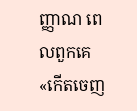ញ្ញាណ ពេលពួកគេ«កើតចេញ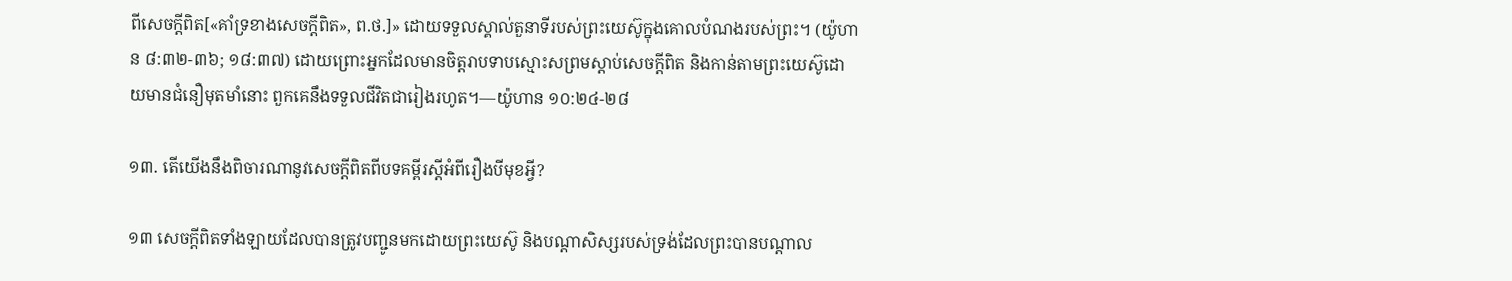ពីសេចក្ដីពិត[«គាំទ្រខាងសេចក្ដីពិត», ព.ថ.]» ដោយទទួលស្គាល់តួនាទីរបស់ព្រះយេស៊ូក្នុងគោលបំណងរបស់ព្រះ។ (យ៉ូហាន ៨:៣២-៣៦; ១៨:៣៧) ដោយព្រោះអ្នកដែលមានចិត្តរាបទាបស្មោះសព្រមស្ដាប់សេចក្ដីពិត និងកាន់តាមព្រះយេស៊ូដោយមានជំនឿមុតមាំនោះ ពួកគេនឹងទទួលជីវិតជារៀងរហូត។—យ៉ូហាន ១០:២៤-២៨

១៣. តើយើងនឹងពិចារណានូវសេចក្ដីពិតពីបទគម្ពីរស្តីអំពីរឿងបីមុខអ្វី?

១៣ សេចក្ដីពិតទាំងឡាយដែលបានត្រូវបញ្ជូនមកដោយព្រះយេស៊ូ និងបណ្ដាសិស្សរបស់ទ្រង់ដែលព្រះបានបណ្ដាល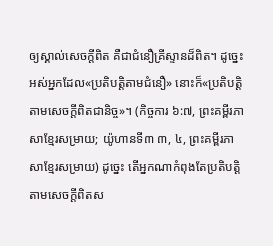ឲ្យស្គាល់សេចក្ដីពិត គឺជាជំនឿគ្រីស្ទានដ៏ពិត។ ដូច្នេះ អស់អ្នកដែល«ប្រតិបត្ដិតាមជំនឿ» នោះក៏«ប្រតិបត្ដិតាមសេចក្ដីពិតជានិច្ច»។ (កិច្ចការ ៦:៧, ព្រះគម្ពីរភាសាខ្មែរសម្រាយ; យ៉ូហានទី៣ ៣, ៤, ព្រះគម្ពីរភាសាខ្មែរសម្រាយ) ដូច្នេះ តើអ្នកណាកំពុងតែប្រតិបត្ដិតាមសេចក្ដីពិតស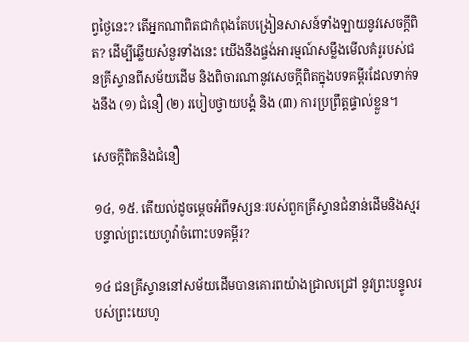ព្វថ្ងៃនេះ? តើអ្នកណាពិតជាកំពុងតែបង្រៀនសាសន៍ទាំងឡាយនូវសេចក្ដីពិត? ដើម្បីឆ្លើយសំនួរទាំងនេះ យើងនឹងផ្ចង់អារម្មណ៍សម្លឹងមើលគំរូរបស់ជនគ្រីស្ទានពីសម័យដើម និងពិចារណានូវសេចក្ដីពិតក្នុងបទគម្ពីរដែលទាក់ទងនឹង (១) ជំនឿ (២) របៀបថ្វាយបង្គំ និង (៣) ការប្រព្រឹត្តផ្ទាល់ខ្លួន។

សេចក្ដីពិតនិងជំនឿ

១៤, ១៥. តើយល់ដូចម្ដេចអំពីទស្សនៈរបស់ពួកគ្រីស្ទានជំនាន់ដើមនិងស្មរបន្ទាល់ព្រះយេហូវ៉ាចំពោះបទគម្ពីរ?

១៤ ជនគ្រីស្ទាននៅសម័យដើមបានគោរពយ៉ាងជ្រាលជ្រៅ នូវព្រះបន្ទូលរបស់ព្រះយេហូ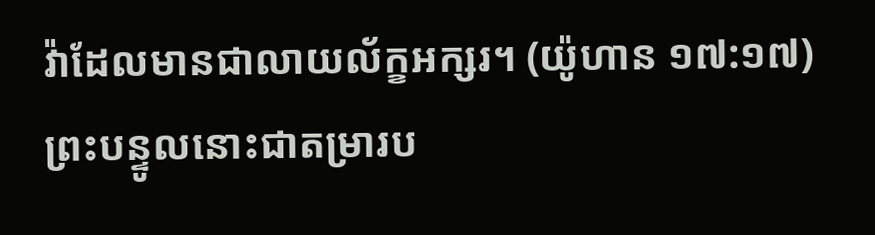វ៉ាដែលមានជាលាយល័ក្ខអក្សរ។ (យ៉ូហាន ១៧:១៧) ព្រះបន្ទូលនោះជាតម្រារប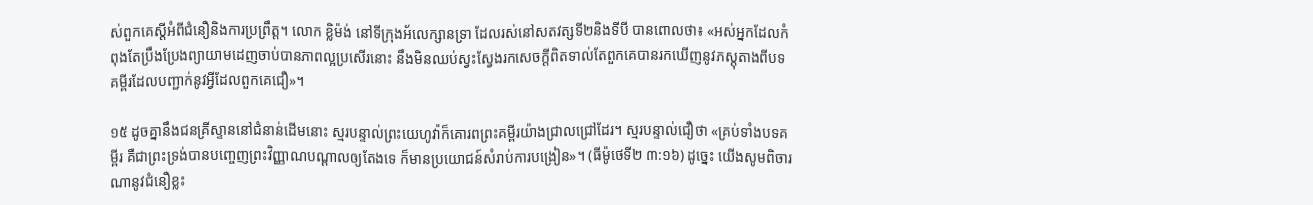ស់ពួកគេស្តីអំពីជំនឿនិងការប្រព្រឹត្ត។ លោក ខ្លិម៉ង់ នៅទីក្រុងអ័លេក្សានទ្រា ដែលរស់នៅសតវត្សទី២និងទីបី បានពោលថា៖ «អស់អ្នកដែលកំពុងតែប្រឹងប្រែងព្យាយាមដេញចាប់បានភាពល្អប្រសើរនោះ នឹងមិនឈប់ស្វះស្វែងរកសេចក្ដីពិតទាល់តែពួកគេបានរកឃើញនូវភស្តុតាងពីបទគម្ពីរដែលបញ្ជាក់នូវអ្វីដែលពួកគេជឿ»។

១៥ ដូចគ្នានឹងជនគ្រីស្ទាននៅជំនាន់ដើមនោះ ស្មរបន្ទាល់ព្រះយេហូវ៉ាក៏គោរពព្រះគម្ពីរយ៉ាងជ្រាលជ្រៅដែរ។ ស្មរបន្ទាល់ជឿថា «គ្រប់ទាំងបទគម្ពីរ គឺជាព្រះទ្រង់បានបញ្ចេញព្រះវិញ្ញាណបណ្ដាលឲ្យតែងទេ ក៏មានប្រយោជន៍សំរាប់ការបង្រៀន»។ (ធីម៉ូថេទី២ ៣:១៦) ដូច្នេះ យើងសូមពិចារណានូវជំនឿខ្លះ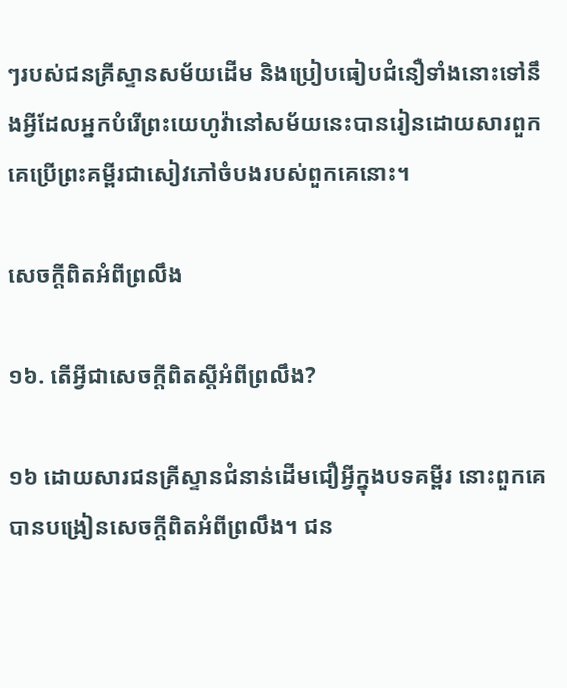ៗរបស់ជនគ្រីស្ទានសម័យដើម និងប្រៀបធៀបជំនឿទាំងនោះទៅនឹងអ្វីដែលអ្នកបំរើព្រះយេហូវ៉ានៅសម័យនេះបានរៀនដោយសារពួកគេប្រើព្រះគម្ពីរជាសៀវភៅចំបងរបស់ពួកគេនោះ។

សេចក្ដីពិតអំពីព្រលឹង

១៦. តើអ្វីជាសេចក្ដីពិតស្តីអំពីព្រលឹង?

១៦ ដោយសារជនគ្រីស្ទានជំនាន់ដើមជឿអ្វីក្នុងបទគម្ពីរ នោះពួកគេបានបង្រៀនសេចក្ដីពិតអំពីព្រលឹង។ ជន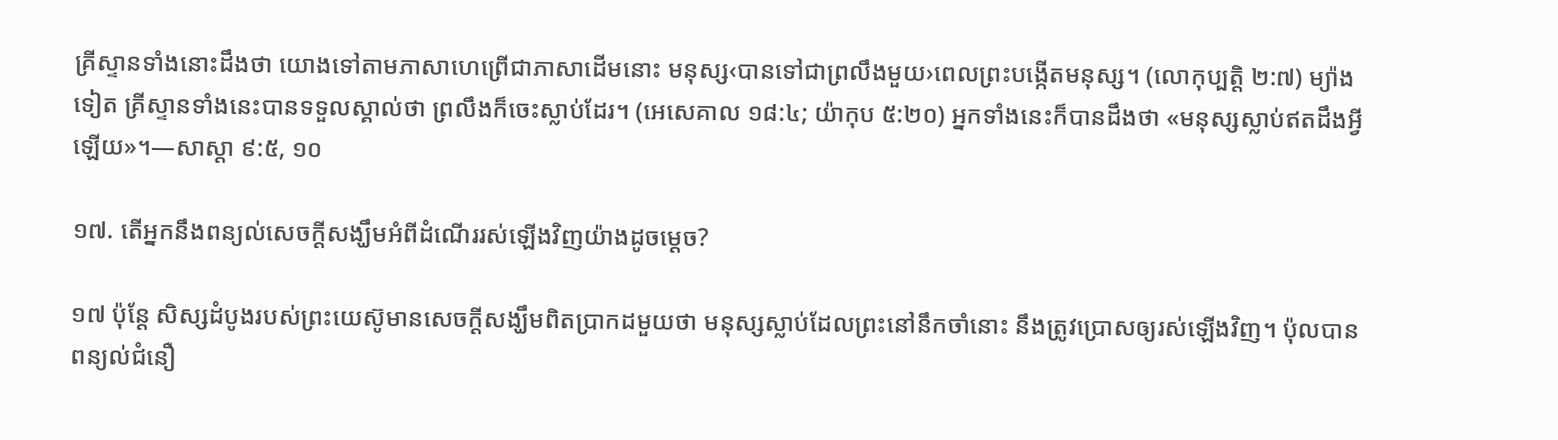គ្រីស្ទានទាំងនោះដឹងថា យោងទៅតាមភាសាហេព្រើជាភាសាដើមនោះ មនុស្ស‹បានទៅជាព្រលឹងមួយ›ពេលព្រះបង្កើតមនុស្ស។ (លោកុប្បត្តិ ២:៧) ម្យ៉ាងទៀត គ្រីស្ទានទាំងនេះបានទទួលស្គាល់ថា ព្រលឹងក៏ចេះស្លាប់ដែរ។ (អេសេគាល ១៨:៤; យ៉ាកុប ៥:២០) អ្នកទាំងនេះក៏បានដឹងថា «មនុស្សស្លាប់ឥតដឹងអ្វីឡើយ»។—សាស្ដា ៩:៥, ១០

១៧. តើអ្នកនឹងពន្យល់សេចក្ដីសង្ឃឹមអំពីដំណើររស់ឡើងវិញយ៉ាងដូចម្ដេច?

១៧ ប៉ុន្តែ សិស្សដំបូងរបស់ព្រះយេស៊ូមានសេចក្ដីសង្ឃឹមពិតប្រាកដមួយថា មនុស្សស្លាប់ដែលព្រះនៅនឹកចាំនោះ នឹងត្រូវប្រោសឲ្យរស់ឡើងវិញ។ ប៉ុលបានពន្យល់ជំនឿ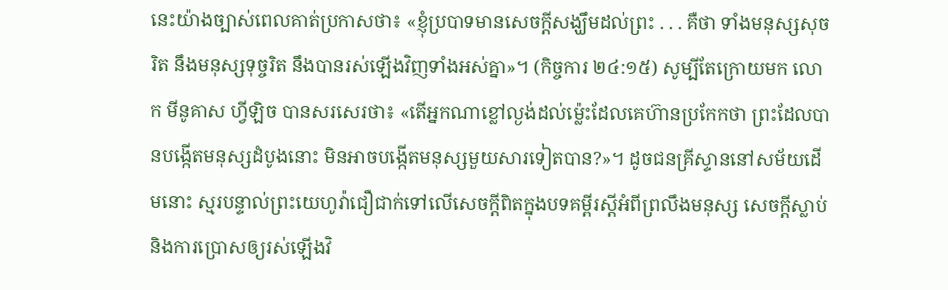នេះយ៉ាងច្បាស់ពេលគាត់ប្រកាសថា៖ «ខ្ញុំប្របាទមានសេចក្ដីសង្ឃឹមដល់ព្រះ . . . គឺថា ទាំងមនុស្សសុចរិត នឹងមនុស្សទុច្ចរិត នឹងបានរស់ឡើងវិញទាំងអស់គ្នា»។ (កិច្ចការ ២៤:១៥) សូម្បីតែក្រោយមក លោក មីនូគាស ហ្វីឡិច បានសរសេរថា៖ «តើអ្នកណាខ្លៅល្ងង់ដល់ម្ល៉េះដែលគេហ៊ានប្រកែកថា ព្រះដែលបានបង្កើតមនុស្សដំបូងនោះ មិនអាចបង្កើតមនុស្សមួយសារទៀតបាន?»។ ដូចជនគ្រីស្ទាននៅសម័យដើមនោះ ស្មរបន្ទាល់ព្រះយេហូវ៉ាជឿជាក់ទៅលើសេចក្ដីពិតក្នុងបទគម្ពីរស្តីអំពីព្រលឹងមនុស្ស សេចក្ដីស្លាប់ និងការប្រោសឲ្យរស់ឡើងវិ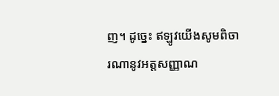ញ។ ដូច្នេះ ឥឡូវយើងសូមពិចារណានូវអត្តសញ្ញាណ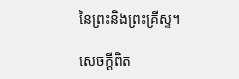នៃព្រះនិងព្រះគ្រីស្ទ។

សេចក្ដីពិត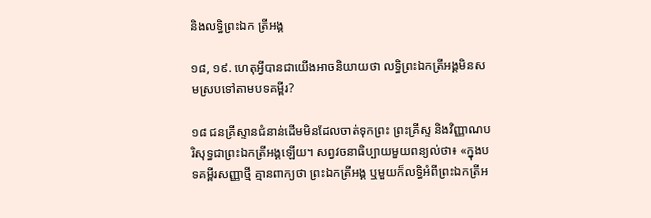និងលទ្ធិព្រះឯក ត្រីអង្គ

១៨, ១៩. ហេតុអ្វីបានជាយើងអាចនិយាយថា លទ្ធិព្រះឯកត្រីអង្គមិនសមស្របទៅតាមបទគម្ពីរ?

១៨ ជនគ្រីស្ទានជំនាន់ដើមមិនដែលចាត់ទុកព្រះ ព្រះគ្រីស្ទ និងវិញ្ញាណបរិសុទ្ធជាព្រះឯកត្រីអង្គឡើយ។ សព្វវចនាធិប្បាយមួយពន្យល់ថា៖ «ក្នុងបទគម្ពីរសញ្ញាថ្មី គ្មានពាក្យថា ព្រះឯកត្រីអង្គ ឬមួយក៏លទ្ធិអំពីព្រះឯកត្រីអ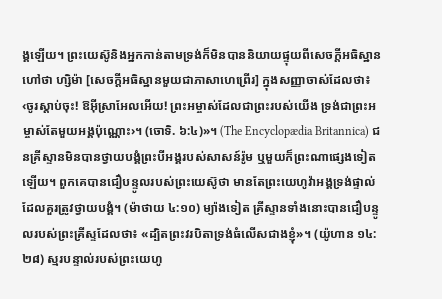ង្គឡើយ។ ព្រះយេស៊ូនិងអ្នកកាន់តាមទ្រង់ក៏មិនបាននិយាយផ្ទុយពីសេចក្ដីអធិស្ឋានហៅថា ហ្សិម៉ា [សេចក្ដីអធិស្ឋានមួយជាភាសាហេព្រើរ] ក្នុងសញ្ញាចាស់ដែលថា៖ ‹ចូរស្ដាប់ចុះ! ឱអ៊ីស្រាអែលអើយ! ព្រះអម្ចាស់ដែលជាព្រះរបស់យើង ទ្រង់ជាព្រះអម្ចាស់តែមួយអង្គប៉ុណ្ណោះ›។ (ចោទិ. ៦:៤)»។ (The Encyclopædia Britannica) ជនគ្រីស្ទានមិនបានថ្វាយបង្គំព្រះបីអង្គរបស់សាសន៍រ៉ូម ឬមួយក៏ព្រះណាផ្សេងទៀតឡើយ។ ពួកគេបានជឿបន្ទូលរបស់ព្រះយេស៊ូថា មានតែព្រះយេហូវ៉ាអង្គទ្រង់ផ្ទាល់ដែលគួរត្រូវថ្វាយបង្គំ។ (ម៉ាថាយ ៤:១០) ម្យ៉ាងទៀត គ្រីស្ទានទាំងនោះបានជឿបន្ទូលរបស់ព្រះគ្រីស្ទដែលថា៖ «ដ្បិតព្រះវរបិតាទ្រង់ធំលើសជាងខ្ញុំ»។ (យ៉ូហាន ១៤:២៨) ស្មរបន្ទាល់របស់ព្រះយេហូ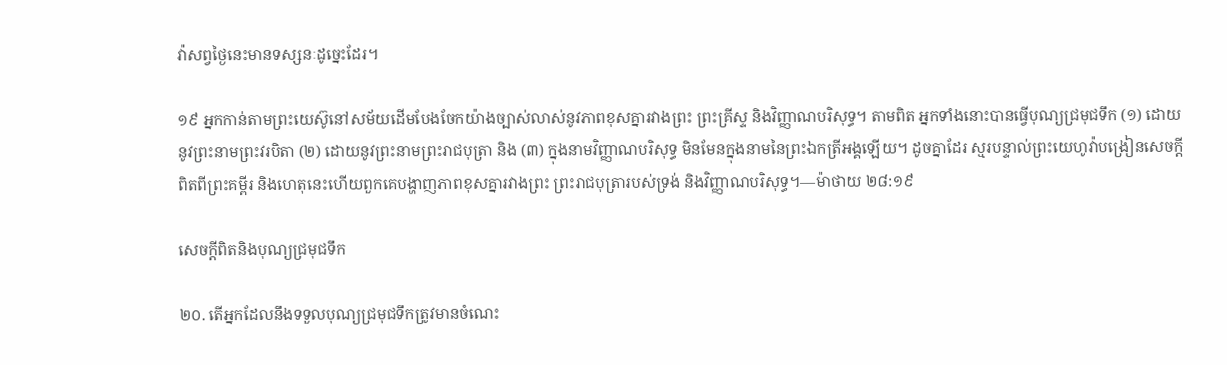វ៉ាសព្វថ្ងៃនេះមានទស្សនៈដូច្នេះដែរ។

១៩ អ្នកកាន់តាមព្រះយេស៊ូនៅសម័យដើមបែងចែកយ៉ាងច្បាស់លាស់នូវភាពខុសគ្នារវាងព្រះ ព្រះគ្រីស្ទ និងវិញ្ញាណបរិសុទ្ធ។ តាមពិត អ្នកទាំងនោះបានធ្វើបុណ្យជ្រមុជទឹក (១) ដោយនូវព្រះនាមព្រះវរបិតា (២) ដោយនូវព្រះនាមព្រះរាជបុត្រា និង (៣) ក្នុងនាមវិញ្ញាណបរិសុទ្ធ មិនមែនក្នុងនាមនៃព្រះឯកត្រីអង្គឡើយ។ ដូចគ្នាដែរ ស្មរបន្ទាល់ព្រះយេហូវ៉ាបង្រៀនសេចក្ដីពិតពីព្រះគម្ពីរ និងហេតុនេះហើយពួកគេបង្ហាញភាពខុសគ្នារវាងព្រះ ព្រះរាជបុត្រារបស់ទ្រង់ និងវិញ្ញាណបរិសុទ្ធ។—ម៉ាថាយ ២៨:១៩

សេចក្ដីពិតនិងបុណ្យជ្រមុជទឹក

២០. តើអ្នកដែលនឹងទទួលបុណ្យជ្រមុជទឹកត្រូវមានចំណេះ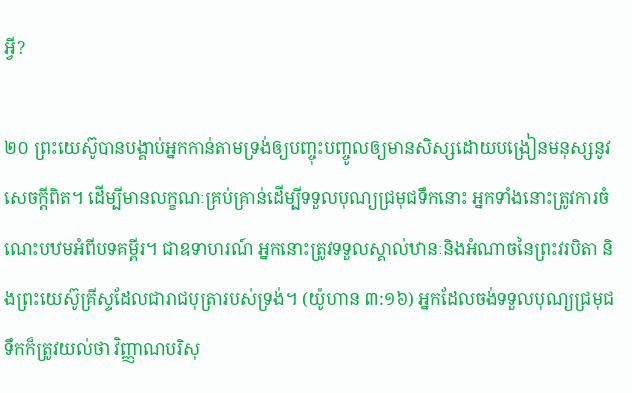អ្វី?

២០ ព្រះយេស៊ូបានបង្គាប់អ្នកកាន់តាមទ្រង់ឲ្យបញ្ចុះបញ្ចូលឲ្យមានសិស្សដោយបង្រៀនមនុស្សនូវសេចក្ដីពិត។ ដើម្បីមានលក្ខណៈគ្រប់គ្រាន់ដើម្បីទទួលបុណ្យជ្រមុជទឹកនោះ អ្នកទាំងនោះត្រូវការចំណេះបឋមអំពីបទគម្ពីរ។ ជាឧទាហរណ៍ អ្នកនោះត្រូវទទួលស្គាល់ឋានៈនិងអំណាចនៃព្រះវរបិតា និងព្រះយេស៊ូគ្រីស្ទដែលជារាជបុត្រារបស់ទ្រង់។ (យ៉ូហាន ៣:១៦) អ្នកដែលចង់ទទួលបុណ្យជ្រមុជទឹកក៏ត្រូវយល់ថា វិញ្ញាណបរិសុ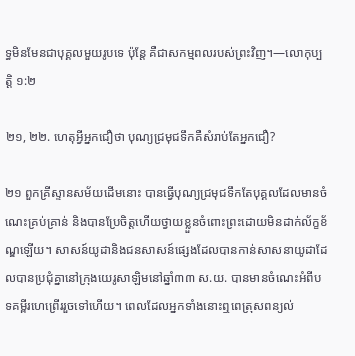ទ្ធមិនមែនជាបុគ្គលមួយរូបទេ ប៉ុន្តែ គឺជាសកម្មពលរបស់ព្រះវិញ។—លោកុប្បត្តិ ១:២

២១, ២២. ហេតុអ្វីអ្នកជឿថា បុណ្យជ្រមុជទឹកគឺសំរាប់តែអ្នកជឿ?

២១ ពួកគ្រីស្ទានសម័យដើមនោះ បានធ្វើបុណ្យជ្រមុជទឹកតែបុគ្គលដែលមានចំណេះគ្រប់គ្រាន់ និងបានប្រែចិត្តហើយថ្វាយខ្លួនចំពោះព្រះដោយមិនដាក់ល័ក្ខខ័ណ្ឌឡើយ។ សាសន៍យូដានិងជនសាសន៍ផ្សេងដែលបានកាន់សាសនាយូដាដែលបានប្រជុំគ្នានៅក្រុងយេរូសាឡិមនៅឆ្នាំ៣៣ ស.យ. បានមានចំណេះអំពីបទគម្ពីរហេព្រើររួចទៅហើយ។ ពេលដែលអ្នកទាំងនោះឮពេត្រុសពន្យល់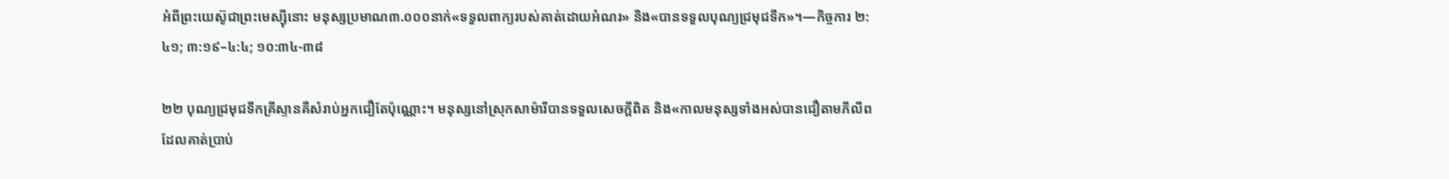អំពីព្រះយេស៊ូជាព្រះមេស្ស៊ីនោះ មនុស្សប្រមាណ៣.០០០នាក់«ទទួលពាក្យរបស់គាត់ដោយអំណរ» និង«បានទទួលបុណ្យជ្រមុជទឹក»។—កិច្ចការ ២:៤១; ៣:១៩–៤:៤; ១០:៣៤-៣៨

២២ បុណ្យជ្រមុជទឹកគ្រីស្ទានគឺសំរាប់អ្នកជឿតែប៉ុណ្ណោះ។ មនុស្សនៅស្រុកសាម៉ារីបានទទួលសេចក្ដីពិត និង«កាលមនុស្សទាំងអស់បានជឿតាមភីលីព ដែលគាត់ប្រាប់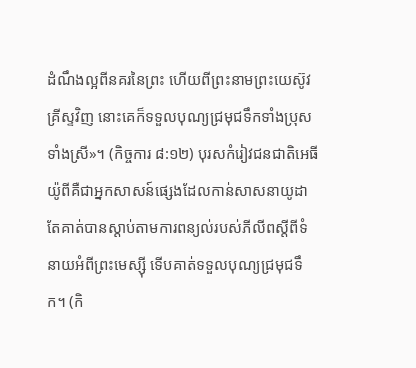ដំណឹងល្អពីនគរនៃព្រះ ហើយពីព្រះនាមព្រះយេស៊ូវគ្រីស្ទវិញ នោះគេក៏ទទួលបុណ្យជ្រមុជទឹកទាំងប្រុសទាំងស្រី»។ (កិច្ចការ ៨:១២) បុរសកំរៀវជនជាតិអេធីយ៉ូពីគឺជាអ្នកសាសន៍ផ្សេងដែលកាន់សាសនាយូដា តែគាត់បានស្ដាប់តាមការពន្យល់របស់ភីលីពស្តីពីទំនាយអំពីព្រះមេស្ស៊ី ទើបគាត់ទទួលបុណ្យជ្រមុជទឹក។ (កិ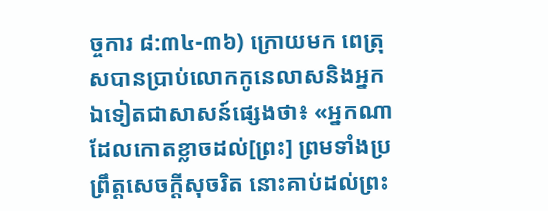ច្ចការ ៨:៣៤-៣៦) ក្រោយមក ពេត្រុសបានប្រាប់លោកកូនេលាសនិងអ្នកឯទៀតជាសាសន៍ផ្សេងថា៖ «អ្នកណាដែលកោតខ្លាចដល់[ព្រះ] ព្រមទាំងប្រព្រឹត្តសេចក្ដីសុចរិត នោះគាប់ដល់ព្រះ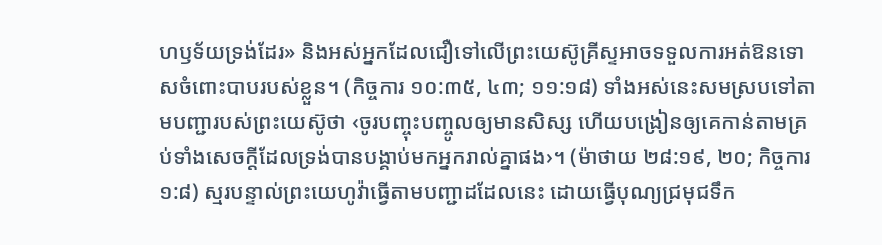ហឫទ័យទ្រង់ដែរ» និងអស់អ្នកដែលជឿទៅលើព្រះយេស៊ូគ្រីស្ទអាចទទួលការអត់ឱនទោសចំពោះបាបរបស់ខ្លួន។ (កិច្ចការ ១០:៣៥, ៤៣; ១១:១៨) ទាំងអស់នេះសមស្របទៅតាមបញ្ជារបស់ព្រះយេស៊ូថា ‹ចូរបញ្ចុះបញ្ចូលឲ្យមានសិស្ស ហើយបង្រៀនឲ្យគេកាន់តាមគ្រប់ទាំងសេចក្ដីដែលទ្រង់បានបង្គាប់មកអ្នករាល់គ្នាផង›។ (ម៉ាថាយ ២៨:១៩, ២០; កិច្ចការ ១:៨) ស្មរបន្ទាល់ព្រះយេហូវ៉ាធ្វើតាមបញ្ជាដដែលនេះ ដោយធ្វើបុណ្យជ្រមុជទឹក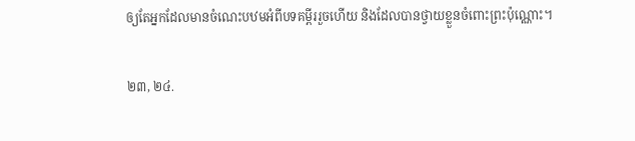ឲ្យតែអ្នកដែលមានចំណេះបឋមអំពីបទគម្ពីររួចហើយ និងដែលបានថ្វាយខ្លួនចំពោះព្រះប៉ុណ្ណោះ។

២៣, ២៤.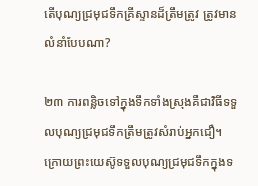តើបុណ្យជ្រមុជទឹកគ្រីស្ទានដ៏ត្រឹមត្រូវ ត្រូវមានលំនាំបែបណា?

២៣ ការពន្លិចទៅក្នុងទឹកទាំងស្រុងគឺជាវិធីទទួលបុណ្យជ្រមុជទឹកត្រឹមត្រូវសំរាប់អ្នកជឿ។ ក្រោយព្រះយេស៊ូទទួលបុណ្យជ្រមុជទឹកក្នុងទ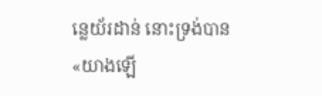ន្លេយ័រដាន់ នោះទ្រង់បាន«យាងឡើ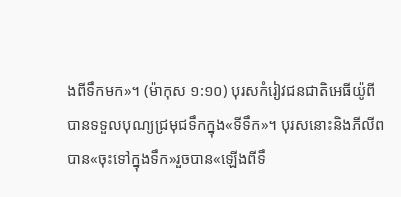ងពីទឹកមក»។ (ម៉ាកុស ១:១០) បុរសកំរៀវជនជាតិអេធីយ៉ូពីបានទទួលបុណ្យជ្រមុជទឹកក្នុង«ទីទឹក»។ បុរសនោះនិងភីលីពបាន«ចុះទៅក្នុងទឹក»រួចបាន«ឡើងពីទឹ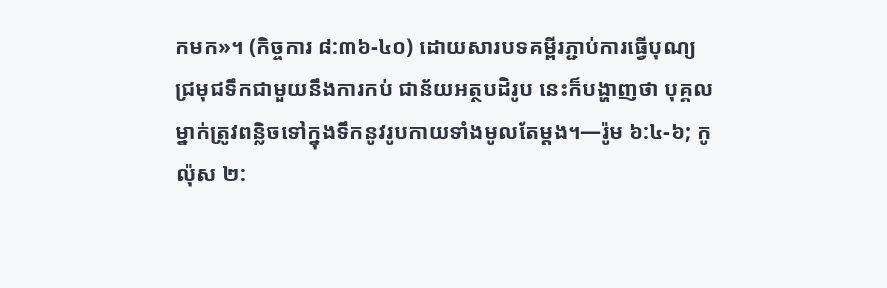កមក»។ (កិច្ចការ ៨:៣៦-៤០) ដោយសារបទគម្ពីរភ្ជាប់ការធ្វើបុណ្យជ្រមុជទឹកជាមួយនឹងការកប់ ជាន័យអត្ថបដិរូប នេះក៏បង្ហាញថា បុគ្គលម្នាក់ត្រូវពន្លិចទៅក្នុងទឹកនូវរូបកាយទាំងមូលតែម្ដង។—រ៉ូម ៦:៤-៦; កូល៉ុស ២: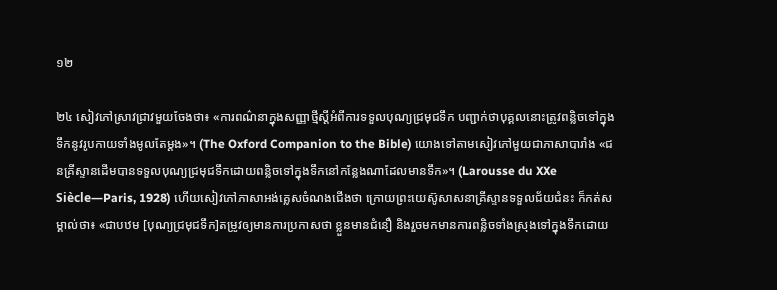១២

២៤ សៀវភៅស្រាវជ្រាវមួយចែងថា៖ «ការពណ៌នាក្នុងសញ្ញាថ្មីស្តីអំពីការទទួលបុណ្យជ្រមុជទឹក បញ្ជាក់ថាបុគ្គលនោះត្រូវពន្លិចទៅក្នុងទឹកនូវរូបកាយទាំងមូលតែម្ដង»។ (The Oxford Companion to the Bible) យោងទៅតាមសៀវភៅមួយជាភាសាបារាំង «ជនគ្រីស្ទានដើមបានទទួលបុណ្យជ្រមុជទឹកដោយពន្លិចទៅក្នុងទឹកនៅកន្លែងណាដែលមានទឹក»។ (Larousse du XXe Siècle—Paris, 1928) ហើយសៀវភៅភាសាអង់គ្លេសចំណងជើងថា ក្រោយព្រះយេស៊ូសាសនាគ្រីស្ទានទទួលជ័យជំនះ ក៏កត់សម្គាល់ថា៖ «ជាបឋម [បុណ្យជ្រមុជទឹក]តម្រូវឲ្យមានការប្រកាសថា ខ្លួនមានជំនឿ និងរួចមកមានការពន្លិចទាំងស្រុងទៅក្នុងទឹកដោយ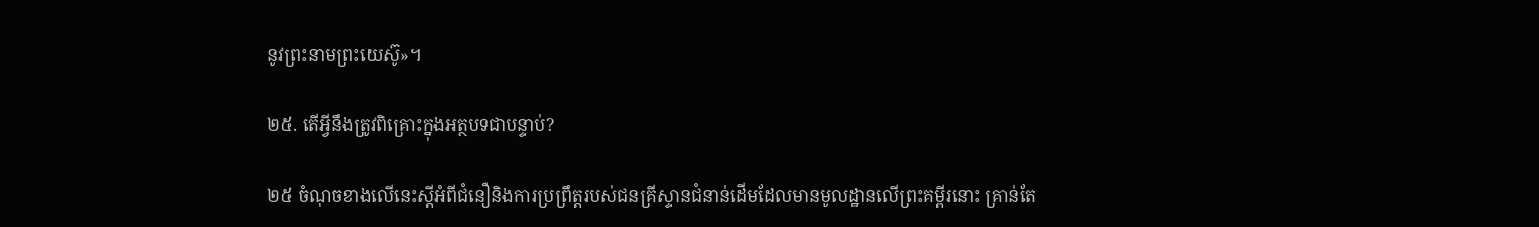នូវព្រះនាមព្រះយេស៊ូ»។

២៥. តើអ្វីនឹងត្រូវពិគ្រោះក្នុងអត្ថបទជាបន្ទាប់?

២៥ ចំណុចខាងលើនេះស្តីអំពីជំនឿនិងការប្រព្រឹត្តរបស់ជនគ្រីស្ទានជំនាន់ដើមដែលមានមូលដ្ឋានលើព្រះគម្ពីរនោះ គ្រាន់តែ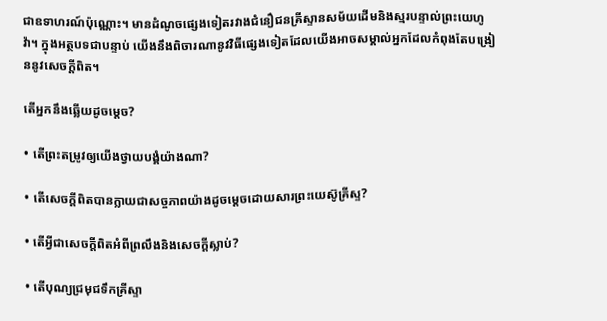ជាឧទាហរណ៍ប៉ុណ្ណោះ។ មានដំណូចផ្សេងទៀតរវាងជំនឿជនគ្រីស្ទានសម័យដើមនិងស្មរបន្ទាល់ព្រះយេហូវ៉ា។ ក្នុងអត្ថបទជាបន្ទាប់ យើងនឹងពិចារណានូវវិធីផ្សេងទៀតដែលយើងអាចសម្គាល់អ្នកដែលកំពុងតែបង្រៀននូវសេចក្ដីពិត។

តើអ្នកនឹងឆ្លើយដូចម្ដេច?

• តើព្រះតម្រូវឲ្យយើងថ្វាយបង្គំយ៉ាងណា?

• តើសេចក្ដីពិតបានក្លាយជាសច្ចភាពយ៉ាងដូចម្ដេចដោយសារព្រះយេស៊ូគ្រីស្ទ?

• តើអ្វីជាសេចក្ដីពិតអំពីព្រលឹងនិងសេចក្ដីស្លាប់?

• តើបុណ្យជ្រមុជទឹកគ្រីស្ទា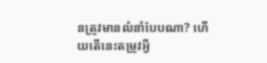នត្រូវមានលំនាំបែបណា? ហើយតើនេះតម្រូវអ្វី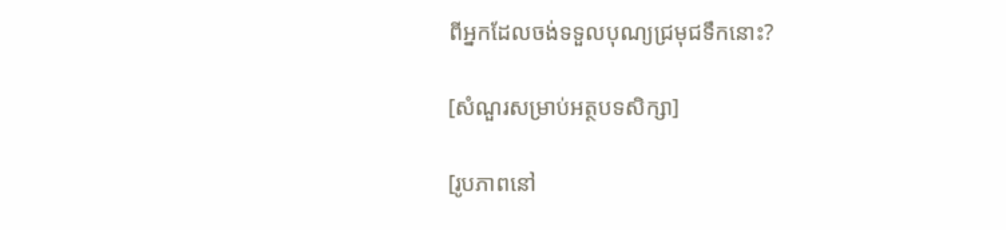ពីអ្នកដែលចង់ទទួលបុណ្យជ្រមុជទឹកនោះ?

[សំណួរសម្រាប់អត្ថបទសិក្សា]

[រូបភាពនៅ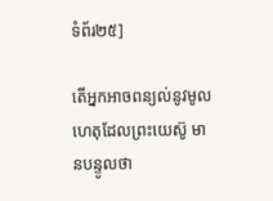ទំព័រ២៥]

តើអ្នកអាចពន្យល់នូវមូលហេតុដែលព្រះយេស៊ូ មានបន្ទូលថា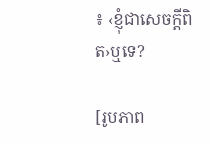៖ ‹ខ្ញុំជាសេចក្ដីពិត›ឬទេ?

[រូបភាព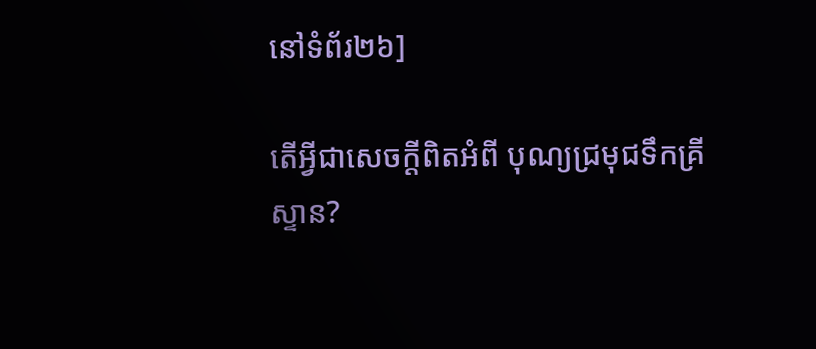នៅទំព័រ២៦]

តើអ្វីជាសេចក្ដីពិតអំពី បុណ្យជ្រមុជទឹកគ្រីស្ទាន?